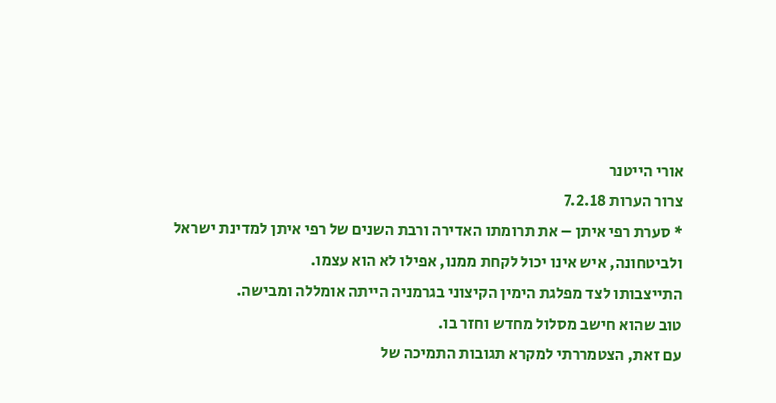אורי הייטנר
צרור הערות 7.2.18
* סערת רפי איתן – את תרומתו האדירה ורבת השנים של רפי איתן למדינת ישראל ולביטחונה, איש אינו יכול לקחת ממנו, אפילו לא הוא עצמו.
התייצבותו לצד מפלגת הימין הקיצוני בגרמניה הייתה אומללה ומבישה.
טוב שהוא חישב מסלול מחדש וחזר בו.
עם זאת, הצטמררתי למקרא תגובות התמיכה של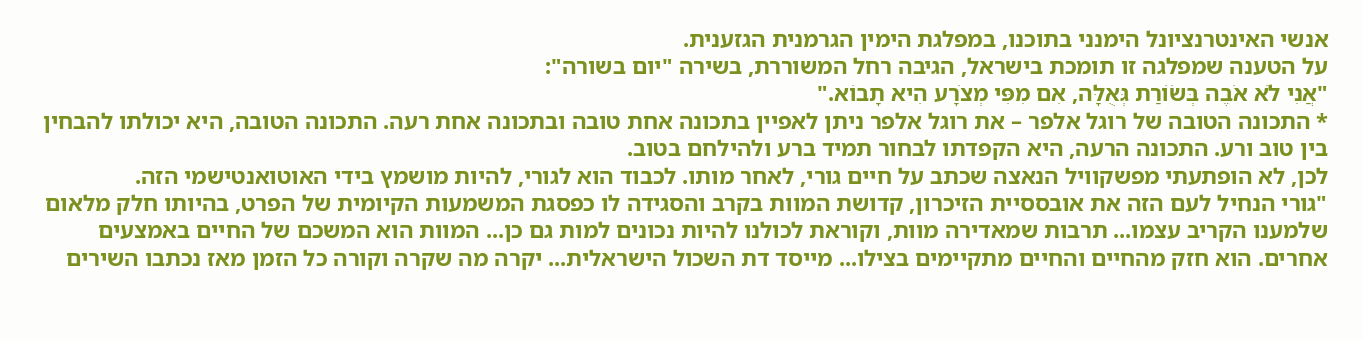אנשי האינטרנציונל הימנני בתוכנו, במפלגת הימין הגרמנית הגזענית.
על הטענה שמפלגה זו תומכת בישראל, הגיבה רחל המשוררת, בשירה "יום בשורה":
"אֲנִי לֹא אֹבֶה בְּשׂוֹרַת גְּאֻלָּה, אִם מִפִּי מְצֹרָע הִיא תָבוֹא."
* התכונה הטובה של רוגל אלפר – את רוגל אלפר ניתן לאפיין בתכונה אחת טובה ובתכונה אחת רעה. התכונה הטובה, היא יכולתו להבחין בין טוב ורע. התכונה הרעה, היא הקפדתו לבחור תמיד ברע ולהילחם בטוב.
לכן, לא הופתעתי מפשקוויל הנאצה שכתב על חיים גורי, לאחר מותו. לכבוד הוא לגורי, להיות מושמץ בידי האוטואנטישמי הזה.
"גורי הנחיל לעם הזה את אובססיית הזיכרון, קדושת המוות בקרב והסגידה לו כפסגת המשמעות הקיומית של הפרט, בהיותו חלק מלאום שלמענו הקריב עצמו... תרבות שמאדירה מוות, וקוראת לכולנו להיות נכונים למות גם כן... המוות הוא המשכם של החיים באמצעים אחרים. הוא חזק מהחיים והחיים מתקיימים בצילו... מייסד דת השכול הישראלית... יקרה מה שקרה וקורה כל הזמן מאז נכתבו השירים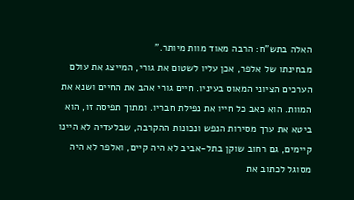האלה בתש"ח: הרבה מאוד מוות מיותר."
מבחינתו של אלפר, אכן עליו לשטום את גורי, המייצג את עולם הערכים הציוני המאוס בעיניו. חיים גורי אהב את החיים ושנא את המוות. הוא כאב כל חייו את נפילת חבריו. ומתוך תפיסה זו, הוא ביטא את ערך מסירות הנפש ונכונות ההקרבה, שבלעדיה לא היינו קיימים, גם רחוב שוקן בתל-אביב לא היה קיים, ואלפר לא היה מסוגל לכתוב את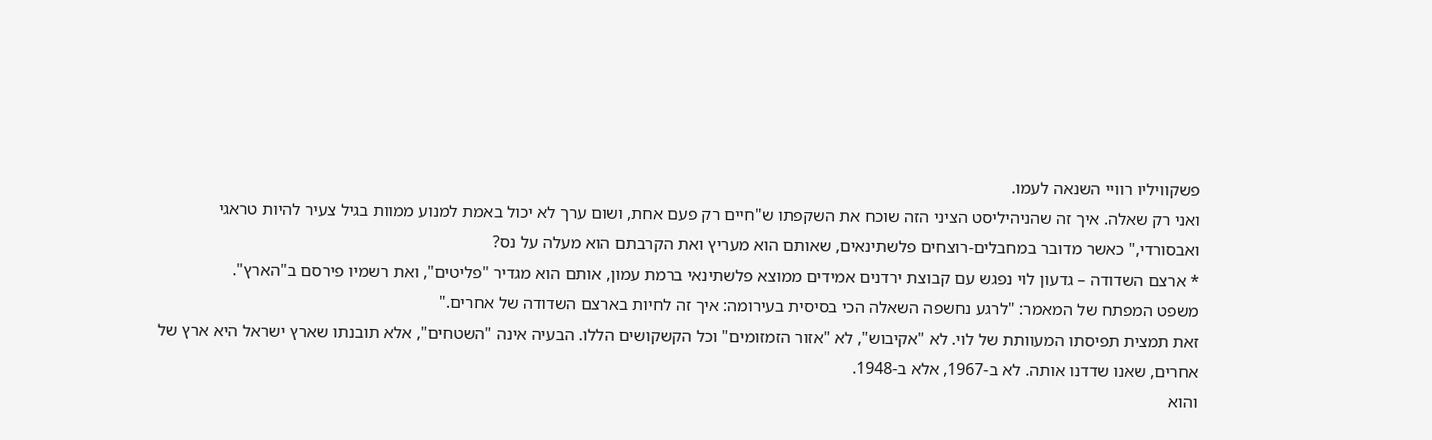פשקוויליו רוויי השנאה לעמו.
ואני רק שאלה. איך זה שהניהיליסט הציני הזה שוכח את השקפתו ש"חיים רק פעם אחת, ושום ערך לא יכול באמת למנוע ממוות בגיל צעיר להיות טראגי ואבסורדי," כאשר מדובר במחבלים-רוצחים פלשתינאים, שאותם הוא מעריץ ואת הקרבתם הוא מעלה על נס?
* ארצם השדודה – גדעון לוי נפגש עם קבוצת ירדנים אמידים ממוצא פלשתינאי ברמת עמון, אותם הוא מגדיר "פליטים", ואת רשמיו פירסם ב"הארץ".
משפט המפתח של המאמר: "לרגע נחשפה השאלה הכי בסיסית בעירומה: איך זה לחיות בארצם השדודה של אחרים."
זאת תמצית תפיסתו המעוותת של לוי. לא "אקיבוש", לא "אזור הזמזומים" וכל הקשקושים הללו. הבעיה אינה "השטחים", אלא תובנתו שארץ ישראל היא ארץ של אחרים, שאנו שדדנו אותה. לא ב-1967, אלא ב-1948.
והוא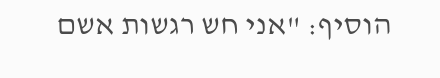הוסיף: "אני חש רגשות אשם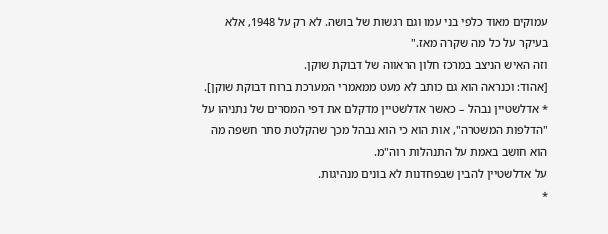עמוקים מאוד כלפי בני עמו וגם רגשות של בושה. לא רק על 1948, אלא בעיקר על כל מה שקרה מאז."
וזה האיש הניצב במרכז חלון הראווה של דבוקת שוקן.
[אהוד: וכנראה הוא גם כותב לא מעט ממאמרי המערכת ברוח דבוקת שוקן].
* אדלשטיין נבהל – כאשר אדלשטיין מדקלם את דפי המסרים של נתניהו על "הדלפות המשטרה", אות הוא כי הוא נבהל מכך שהקלטת סתר חשפה מה הוא חושב באמת על התנהלות רוה"מ.
על אדלשטיין להבין שבפחדנות לא בונים מנהיגות.
*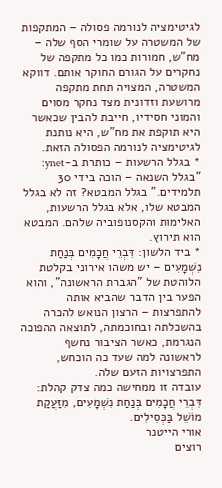לגיטימציה לנורמה פסולה – המתקפות של המשטרה על שומרי הסף שלה – מח"ש, חמורות כמו כל מתקפה של נחקרים על הגורם החוקר אותם. דווקא המשטרה, המצויה תחת מתקפה מרושעת וזדונית מצד נחקר מסוים והמוני חסידיו, חייבת להבין שכאשר היא תוקפת את מח"ש, היא נותנת לגיטימציה לנורמה הפסולה הזאת.
* בגלל הרשעות – כותרת ב-ynet: "בגלל השנאה – הוכה בידי 30 תלמידים." בגלל המבטא? זה לא בגלל המבטא שלו, אלא בגלל הרשעות, האלימות והקסנופוביה שלהם. המבטא הוא תירוץ.
* ביד הלשון: דִּבְרֵי חֲכָמִים בְּנַחַת נִשְׁמָעִים – יש משהו אירוני בקלטת הלוהטת של "הגברת הראשונה", והוא הפער בין הדבר שהביא אותה להתפרצות – הרצון הנואש להכרה בהשכלתה ובחוכמתה, לתוצאה ההפוכה הנגרמת, כאשר הציבור נחשף לראשונה למה שעד כה הוכחש, התפרצויות הזעם שלה.
עובדה זו ממחישה כמה צדק קהלת: דִּבְרֵי חֲכָמִים בְּנַחַת נִשְׁמָעִים, מִזַּעֲקַת מוֹשֵׁל בַּכְּסִילִים.
אורי הייטנר
רוצים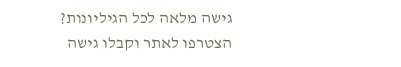גישה מלאה לכל הגיליונות?
הצטרפו לאתר וקבלו גישה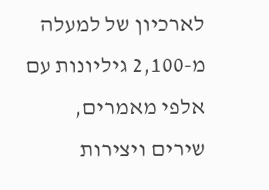לארכיון של למעלה מ-2,100 גיליונות עם אלפי מאמרים, שירים ויצירות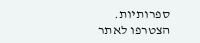ספרותיות.
הצטרפו לאתר